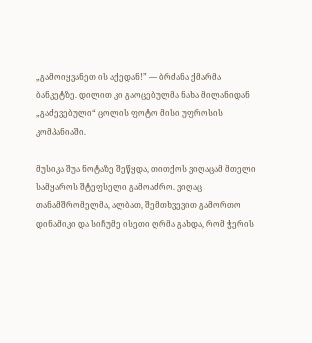„გამოიყვანეთ ის აქედან!” — ბრძანა ქმარმა ბანკეტზე. დილით კი გაოცებულმა ნახა მილანიდან „გაძევებული“ ცოლის ფოტო მისი უფროსის კომპანიაში.

მუსიკა შუა ნოტაზე შეწყდა, თითქოს ვიღაცამ მთელი სამყაროს შტეფსელი გამოაძრო. ვიღაც თანამშრომელმა, ალბათ, შემთხვევით გამორთო დინამიკი და სიჩუმე ისეთი ღრმა გახდა, რომ ჭერის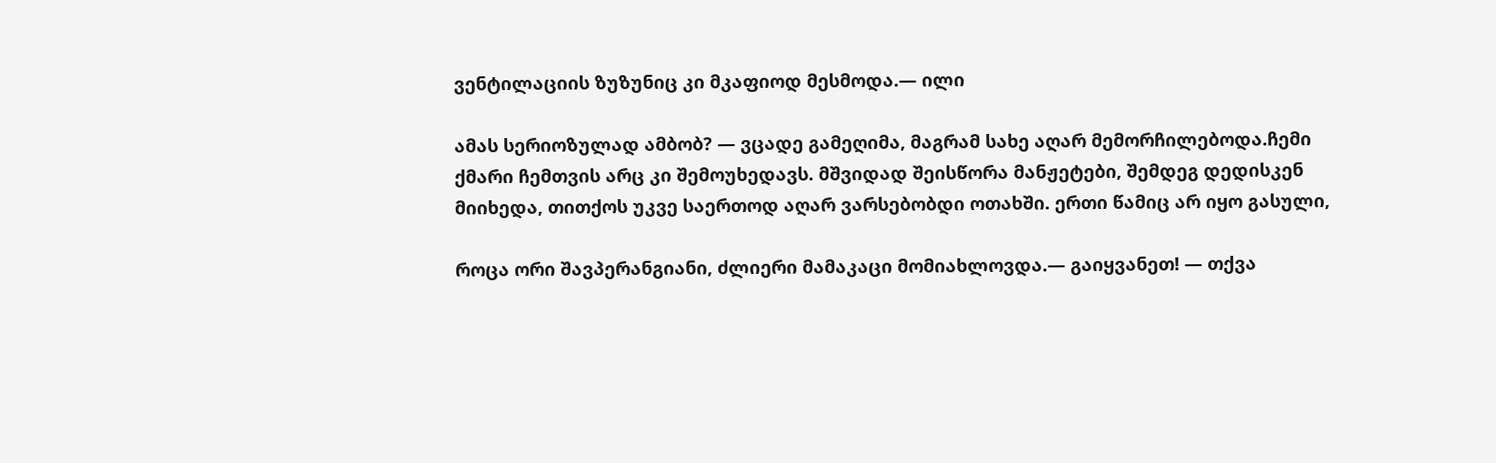ვენტილაციის ზუზუნიც კი მკაფიოდ მესმოდა.— ილი

ამას სერიოზულად ამბობ? — ვცადე გამეღიმა, მაგრამ სახე აღარ მემორჩილებოდა.ჩემი ქმარი ჩემთვის არც კი შემოუხედავს. მშვიდად შეისწორა მანჟეტები, შემდეგ დედისკენ მიიხედა, თითქოს უკვე საერთოდ აღარ ვარსებობდი ოთახში. ერთი წამიც არ იყო გასული,

როცა ორი შავპერანგიანი, ძლიერი მამაკაცი მომიახლოვდა.— გაიყვანეთ! — თქვა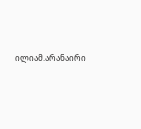ილიამ.არანაირი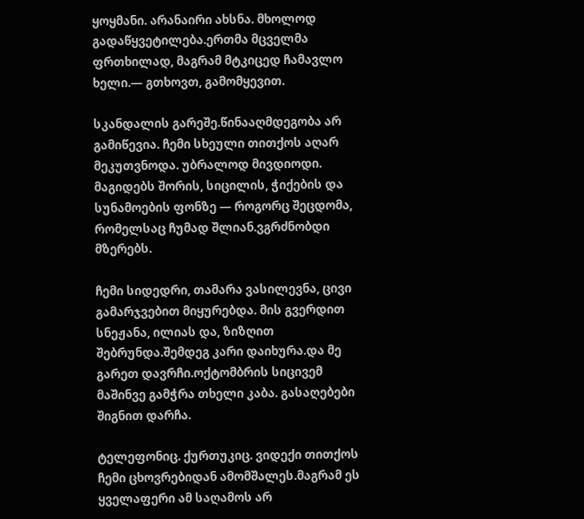ყოყმანი. არანაირი ახსნა. მხოლოდ გადაწყვეტილება.ერთმა მცველმა ფრთხილად, მაგრამ მტკიცედ ჩამავლო ხელი.— გთხოვთ, გამომყევით.

სკანდალის გარეშე.წინააღმდეგობა არ გამიწევია. ჩემი სხეული თითქოს აღარ მეკუთვნოდა. უბრალოდ მივდიოდი. მაგიდებს შორის, სიცილის, ჭიქების და სუნამოების ფონზე — როგორც შეცდომა, რომელსაც ჩუმად შლიან.ვგრძნობდი მზერებს.

ჩემი სიდედრი, თამარა ვასილევნა, ცივი გამარჯვებით მიყურებდა. მის გვერდით სნეჟანა, ილიას და, ზიზღით შებრუნდა.შემდეგ კარი დაიხურა.და მე გარეთ დავრჩი.ოქტომბრის სიცივემ მაშინვე გამჭრა თხელი კაბა. გასაღებები შიგნით დარჩა.

ტელეფონიც. ქურთუკიც. ვიდექი თითქოს ჩემი ცხოვრებიდან ამომშალეს.მაგრამ ეს ყველაფერი ამ საღამოს არ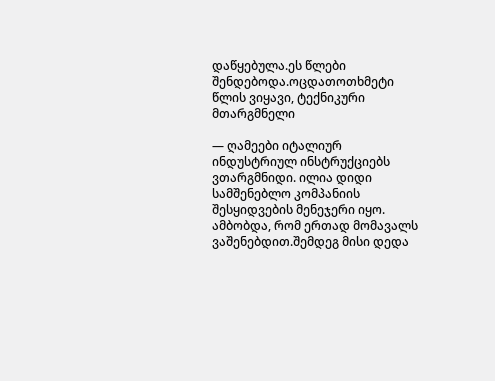დაწყებულა.ეს წლები შენდებოდა.ოცდათოთხმეტი წლის ვიყავი, ტექნიკური მთარგმნელი

— ღამეები იტალიურ ინდუსტრიულ ინსტრუქციებს ვთარგმნიდი. ილია დიდი სამშენებლო კომპანიის შესყიდვების მენეჯერი იყო. ამბობდა, რომ ერთად მომავალს ვაშენებდით.შემდეგ მისი დედა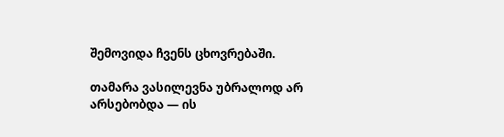შემოვიდა ჩვენს ცხოვრებაში.

თამარა ვასილევნა უბრალოდ არ არსებობდა — ის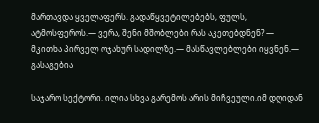მართავდა ყველაფერს. გადაწყვეტილებებს, ფულს, ატმოსფეროს.— ვერა, შენი მშობლები რას აკეთებდნენ? — მკითხა პირველ ოჯახურ სადილზე.— მასწავლებლები იყვნენ.— გასაგებია

საჯარო სექტორი. ილია სხვა გარემოს არის მიჩვეული.იმ დღიდან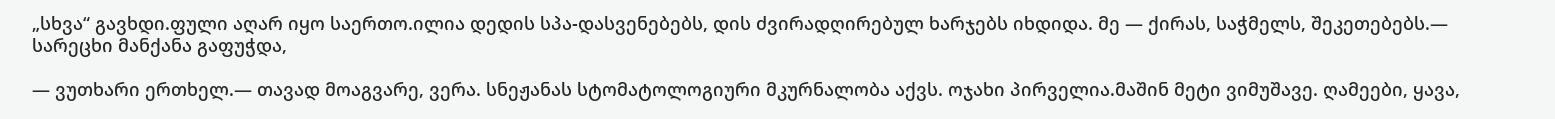„სხვა“ გავხდი.ფული აღარ იყო საერთო.ილია დედის სპა-დასვენებებს, დის ძვირადღირებულ ხარჯებს იხდიდა. მე — ქირას, საჭმელს, შეკეთებებს.— სარეცხი მანქანა გაფუჭდა,

— ვუთხარი ერთხელ.— თავად მოაგვარე, ვერა. სნეჟანას სტომატოლოგიური მკურნალობა აქვს. ოჯახი პირველია.მაშინ მეტი ვიმუშავე. ღამეები, ყავა,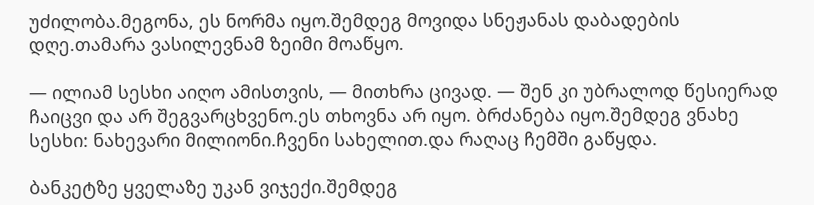უძილობა.მეგონა, ეს ნორმა იყო.შემდეგ მოვიდა სნეჟანას დაბადების დღე.თამარა ვასილევნამ ზეიმი მოაწყო.

— ილიამ სესხი აიღო ამისთვის, — მითხრა ცივად. — შენ კი უბრალოდ წესიერად ჩაიცვი და არ შეგვარცხვენო.ეს თხოვნა არ იყო. ბრძანება იყო.შემდეგ ვნახე სესხი: ნახევარი მილიონი.ჩვენი სახელით.და რაღაც ჩემში გაწყდა.

ბანკეტზე ყველაზე უკან ვიჯექი.შემდეგ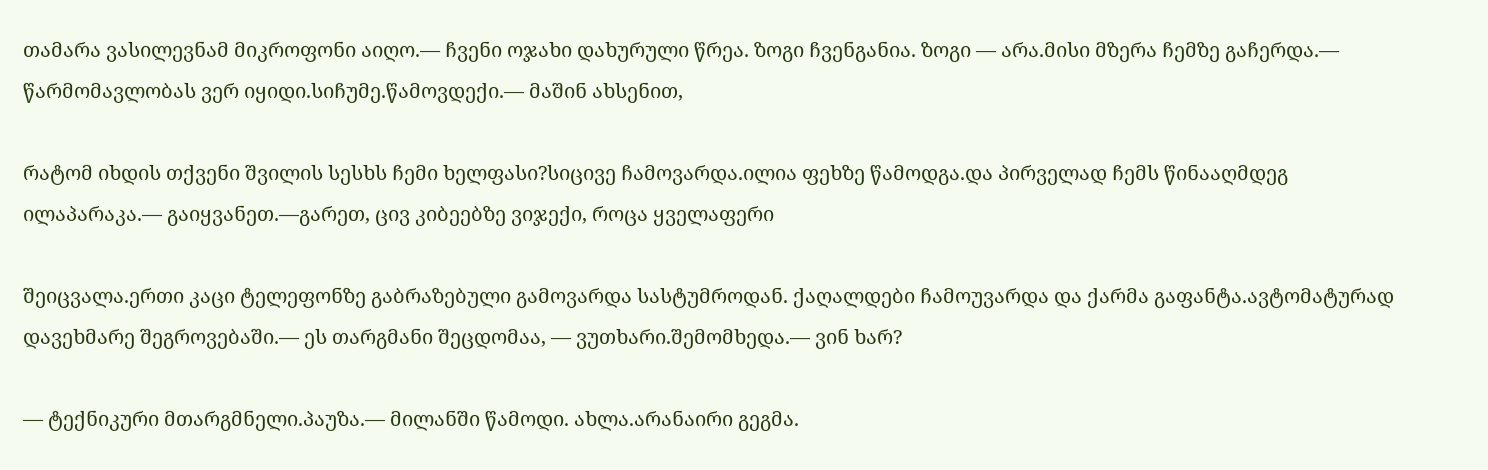თამარა ვასილევნამ მიკროფონი აიღო.— ჩვენი ოჯახი დახურული წრეა. ზოგი ჩვენგანია. ზოგი — არა.მისი მზერა ჩემზე გაჩერდა.— წარმომავლობას ვერ იყიდი.სიჩუმე.წამოვდექი.— მაშინ ახსენით,

რატომ იხდის თქვენი შვილის სესხს ჩემი ხელფასი?სიცივე ჩამოვარდა.ილია ფეხზე წამოდგა.და პირველად ჩემს წინააღმდეგ ილაპარაკა.— გაიყვანეთ.—გარეთ, ცივ კიბეებზე ვიჯექი, როცა ყველაფერი

შეიცვალა.ერთი კაცი ტელეფონზე გაბრაზებული გამოვარდა სასტუმროდან. ქაღალდები ჩამოუვარდა და ქარმა გაფანტა.ავტომატურად დავეხმარე შეგროვებაში.— ეს თარგმანი შეცდომაა, — ვუთხარი.შემომხედა.— ვინ ხარ?

— ტექნიკური მთარგმნელი.პაუზა.— მილანში წამოდი. ახლა.არანაირი გეგმა.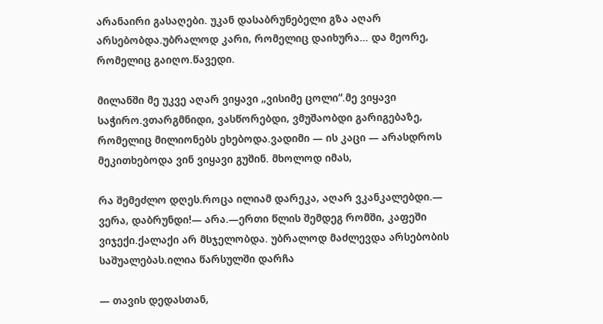არანაირი გასაღები. უკან დასაბრუნებელი გზა აღარ არსებობდა.უბრალოდ კარი, რომელიც დაიხურა… და მეორე, რომელიც გაიღო.წავედი.

მილანში მე უკვე აღარ ვიყავი „ვისიმე ცოლი“.მე ვიყავი საჭირო.ვთარგმნიდი, ვასწორებდი, ვმუშაობდი გარიგებაზე, რომელიც მილიონებს ეხებოდა.ვადიმი — ის კაცი — არასდროს მეკითხებოდა ვინ ვიყავი გუშინ. მხოლოდ იმას,

რა შემეძლო დღეს.როცა ილიამ დარეკა, აღარ ვკანკალებდი.— ვერა, დაბრუნდი!— არა.—ერთი წლის შემდეგ რომში, კაფეში ვიჯექი.ქალაქი არ მსჯელობდა. უბრალოდ მაძლევდა არსებობის საშუალებას.ილია წარსულში დარჩა

— თავის დედასთან,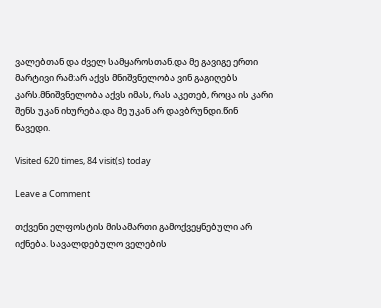ვალებთან და ძველ სამყაროსთან.და მე გავიგე ერთი მარტივი რამ:არ აქვს მნიშვნელობა ვინ გაგიღებს კარს.მნიშვნელობა აქვს იმას, რას აკეთებ, როცა ის კარი შენს უკან იხურება.და მე უკან არ დავბრუნდი.წინ წავედი.

Visited 620 times, 84 visit(s) today

Leave a Comment

თქვენი ელფოსტის მისამართი გამოქვეყნებული არ იქნება. სავალდებულო ველების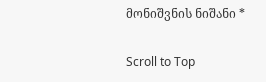მონიშვნის ნიშანი *

Scroll to Top